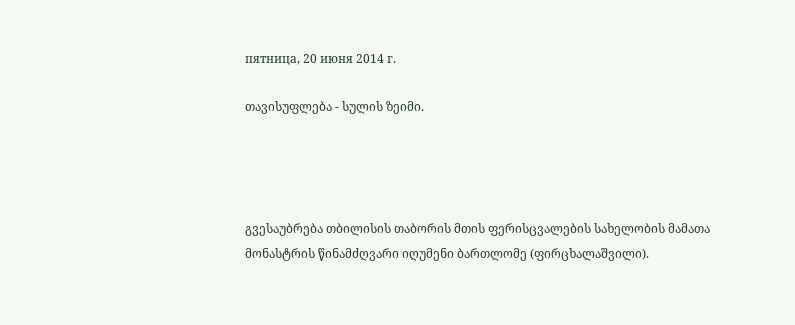пятница, 20 июня 2014 г.

თავისუფლება - სულის ზეიმი.




გვესაუბრება თბილისის თაბორის მთის ფერისცვალების სახელობის მამათა მონასტრის წინამძღვარი იღუმენი ბართლომე (ფირცხალაშვილი).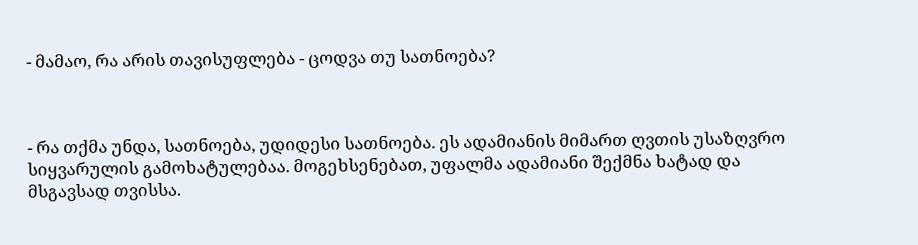- მამაო, რა არის თავისუფლება - ცოდვა თუ სათნოება?



- რა თქმა უნდა, სათნოება, უდიდესი სათნოება. ეს ადამიანის მიმართ ღვთის უსაზღვრო სიყვარულის გამოხატულებაა. მოგეხსენებათ, უფალმა ადამიანი შექმნა ხატად და მსგავსად თვისსა.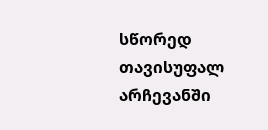სწორედ თავისუფალ არჩევანში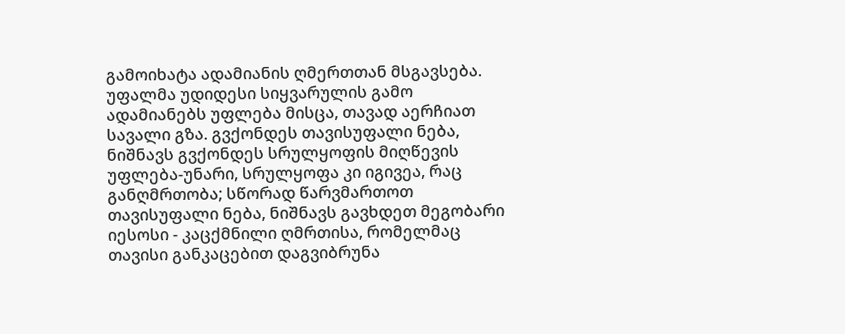გამოიხატა ადამიანის ღმერთთან მსგავსება. უფალმა უდიდესი სიყვარულის გამო ადამიანებს უფლება მისცა, თავად აერჩიათ სავალი გზა. გვქონდეს თავისუფალი ნება, ნიშნავს გვქონდეს სრულყოფის მიღწევის უფლება-უნარი, სრულყოფა კი იგივეა, რაც განღმრთობა; სწორად წარვმართოთ თავისუფალი ნება, ნიშნავს გავხდეთ მეგობარი იესოსი - კაცქმნილი ღმრთისა, რომელმაც თავისი განკაცებით დაგვიბრუნა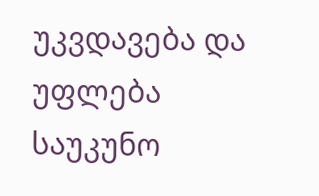უკვდავება და უფლება საუკუნო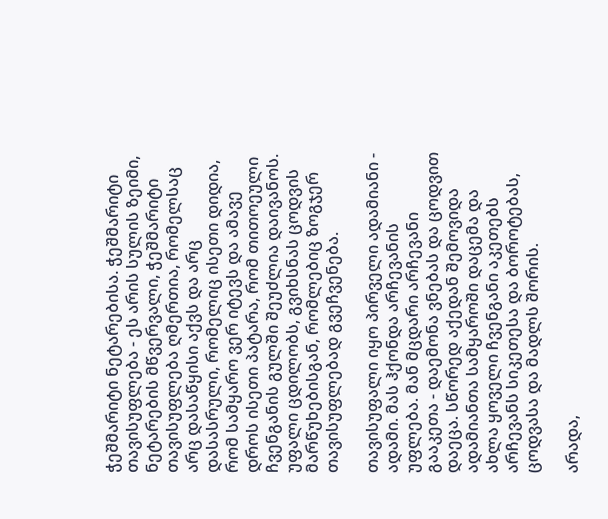ჭეშმარიტი ნეტარებისა. ჭეშმარიტი თავისუფლება - ეს არის სულის ზეიმი, ნეტარების მწვერვალი, ჭეშმარიტი თავისუფლება ღმერთია, რომელსაც არც დასაწყისი აქვს და არც დასასრული, რომელიც ისეთი დიდია, რომ სამყარო ვერ იტევს და ამავე დროს ისეთი პატარა, რომ თითოეული ჩვენგანის გულში შეუძლია დაივანოს. უფალი ცდილობს, გვიხსნას ცოდვის მარწუხებისგან, რომლებიც ზოგჯერ თავისუფლებად გვეჩვენება.

თავისუფალი იყო პირველი ადამიანი - ადამი. მას ჰქონდა არჩევანის უფლება. მან მცდარი არჩევანი გააკეთა - დაემონა ვნებას და ცოდვით დაეცა. სწორედ აქედან შემოვიდა ადამიანთა სამყაროში დაცემა და ახლა ყოველი ჩვენგანი აკეთებს არჩევანს სიკეთესა და ბოროტებას, ცოდვასა და მადლს შორის.

არადა,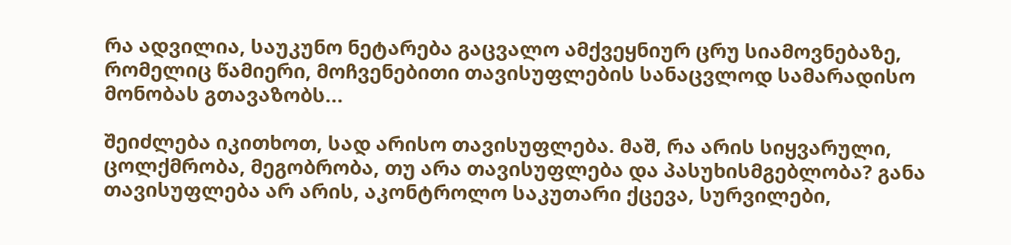რა ადვილია, საუკუნო ნეტარება გაცვალო ამქვეყნიურ ცრუ სიამოვნებაზე, რომელიც წამიერი, მოჩვენებითი თავისუფლების სანაცვლოდ სამარადისო მონობას გთავაზობს...

შეიძლება იკითხოთ, სად არისო თავისუფლება. მაშ, რა არის სიყვარული, ცოლქმრობა, მეგობრობა, თუ არა თავისუფლება და პასუხისმგებლობა? განა თავისუფლება არ არის, აკონტროლო საკუთარი ქცევა, სურვილები,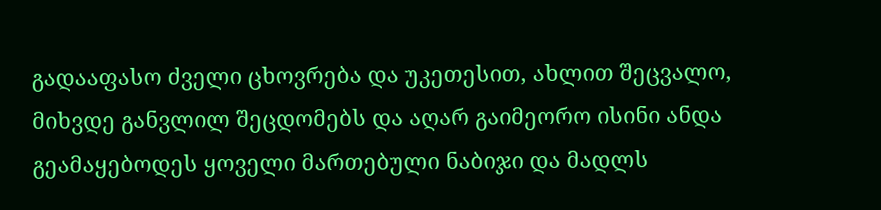გადააფასო ძველი ცხოვრება და უკეთესით, ახლით შეცვალო, მიხვდე განვლილ შეცდომებს და აღარ გაიმეორო ისინი ანდა გეამაყებოდეს ყოველი მართებული ნაბიჯი და მადლს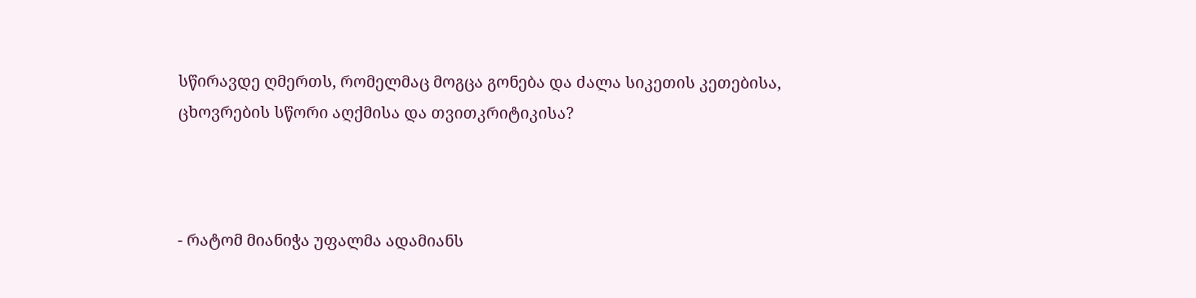სწირავდე ღმერთს, რომელმაც მოგცა გონება და ძალა სიკეთის კეთებისა, ცხოვრების სწორი აღქმისა და თვითკრიტიკისა?



- რატომ მიანიჭა უფალმა ადამიანს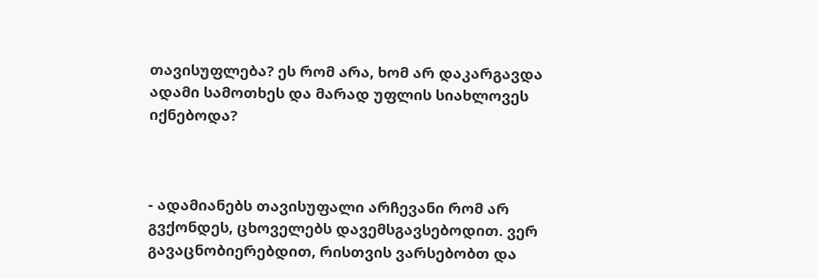თავისუფლება? ეს რომ არა, ხომ არ დაკარგავდა ადამი სამოთხეს და მარად უფლის სიახლოვეს იქნებოდა?



- ადამიანებს თავისუფალი არჩევანი რომ არ გვქონდეს, ცხოველებს დავემსგავსებოდით. ვერ გავაცნობიერებდით, რისთვის ვარსებობთ და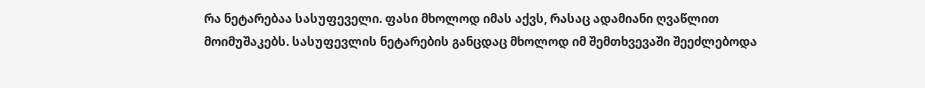რა ნეტარებაა სასუფეველი. ფასი მხოლოდ იმას აქვს, რასაც ადამიანი ღვაწლით მოიმუშაკებს. სასუფევლის ნეტარების განცდაც მხოლოდ იმ შემთხვევაში შეეძლებოდა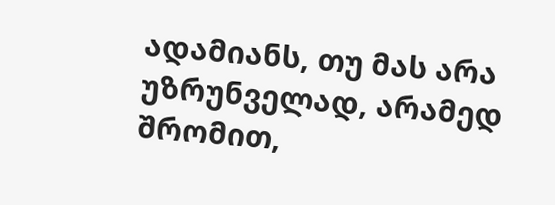ადამიანს, თუ მას არა უზრუნველად, არამედ შრომით,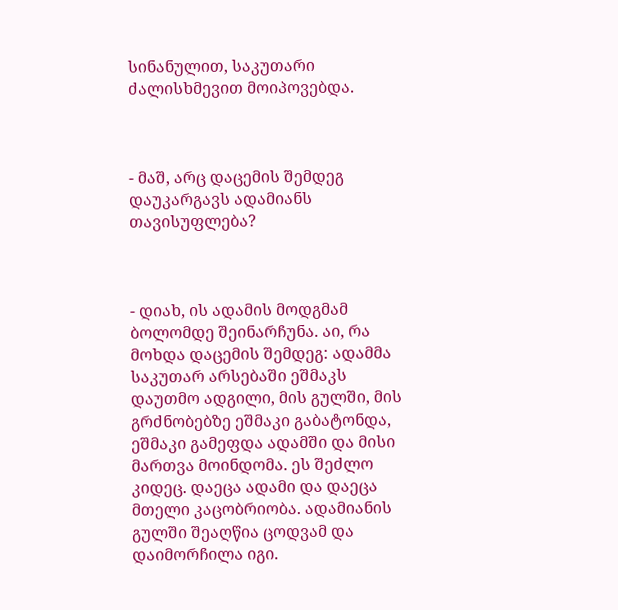სინანულით, საკუთარი ძალისხმევით მოიპოვებდა.



- მაშ, არც დაცემის შემდეგ დაუკარგავს ადამიანს თავისუფლება?



- დიახ, ის ადამის მოდგმამ ბოლომდე შეინარჩუნა. აი, რა მოხდა დაცემის შემდეგ: ადამმა საკუთარ არსებაში ეშმაკს დაუთმო ადგილი, მის გულში, მის გრძნობებზე ეშმაკი გაბატონდა, ეშმაკი გამეფდა ადამში და მისი მართვა მოინდომა. ეს შეძლო კიდეც. დაეცა ადამი და დაეცა მთელი კაცობრიობა. ადამიანის გულში შეაღწია ცოდვამ და დაიმორჩილა იგი.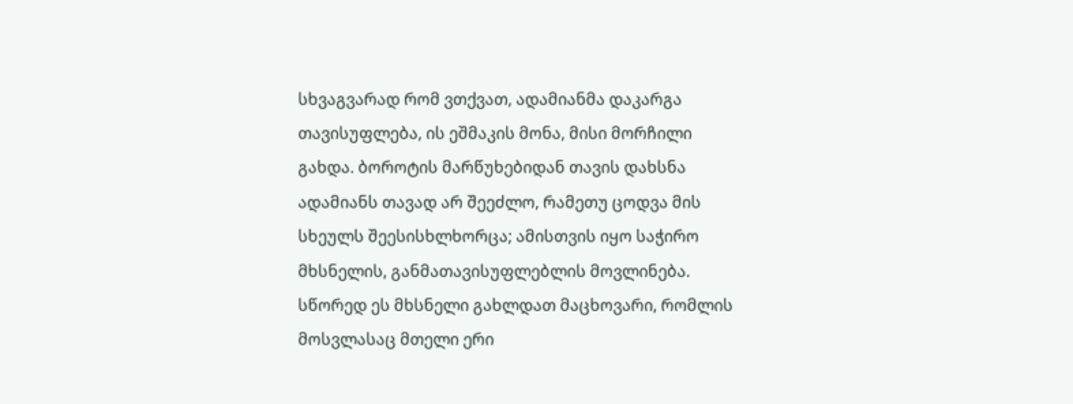სხვაგვარად რომ ვთქვათ, ადამიანმა დაკარგა თავისუფლება, ის ეშმაკის მონა, მისი მორჩილი გახდა. ბოროტის მარწუხებიდან თავის დახსნა ადამიანს თავად არ შეეძლო, რამეთუ ცოდვა მის სხეულს შეესისხლხორცა; ამისთვის იყო საჭირო მხსნელის, განმათავისუფლებლის მოვლინება. სწორედ ეს მხსნელი გახლდათ მაცხოვარი, რომლის მოსვლასაც მთელი ერი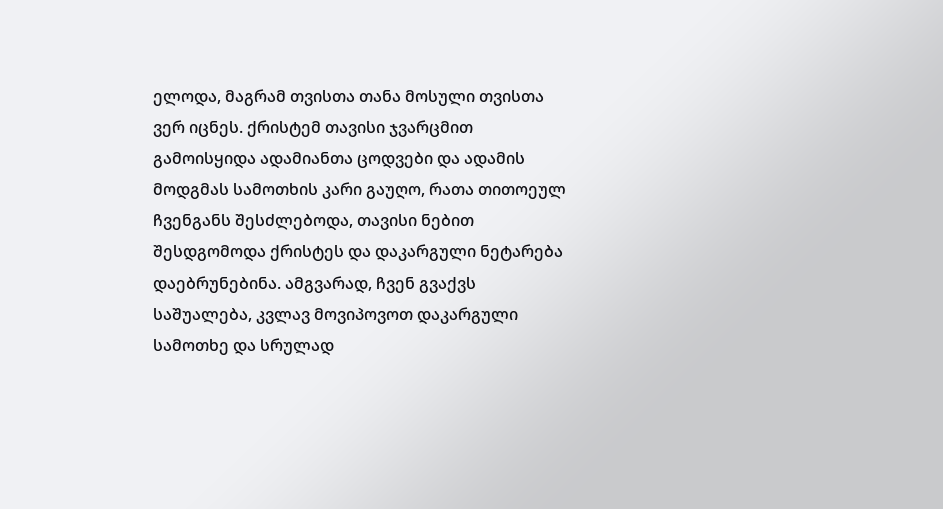ელოდა, მაგრამ თვისთა თანა მოსული თვისთა ვერ იცნეს. ქრისტემ თავისი ჯვარცმით გამოისყიდა ადამიანთა ცოდვები და ადამის მოდგმას სამოთხის კარი გაუღო, რათა თითოეულ ჩვენგანს შესძლებოდა, თავისი ნებით შესდგომოდა ქრისტეს და დაკარგული ნეტარება დაებრუნებინა. ამგვარად, ჩვენ გვაქვს საშუალება, კვლავ მოვიპოვოთ დაკარგული სამოთხე და სრულად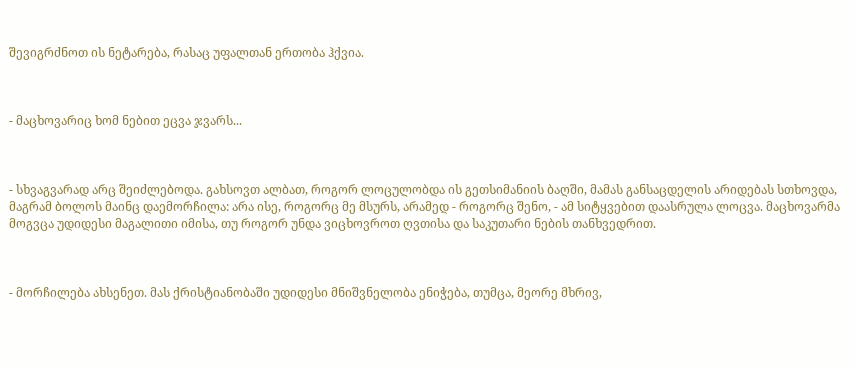შევიგრძნოთ ის ნეტარება, რასაც უფალთან ერთობა ჰქვია.



- მაცხოვარიც ხომ ნებით ეცვა ჯვარს...



- სხვაგვარად არც შეიძლებოდა. გახსოვთ ალბათ, როგორ ლოცულობდა ის გეთსიმანიის ბაღში, მამას განსაცდელის არიდებას სთხოვდა, მაგრამ ბოლოს მაინც დაემორჩილა: არა ისე, როგორც მე მსურს, არამედ - როგორც შენო, - ამ სიტყვებით დაასრულა ლოცვა. მაცხოვარმა მოგვცა უდიდესი მაგალითი იმისა, თუ როგორ უნდა ვიცხოვროთ ღვთისა და საკუთარი ნების თანხვედრით.



- მორჩილება ახსენეთ. მას ქრისტიანობაში უდიდესი მნიშვნელობა ენიჭება, თუმცა, მეორე მხრივ,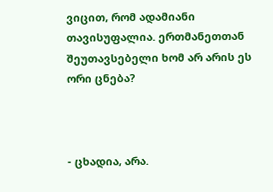ვიცით, რომ ადამიანი თავისუფალია. ერთმანეთთან შეუთავსებელი ხომ არ არის ეს ორი ცნება?



- ცხადია, არა.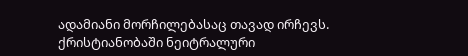ადამიანი მორჩილებასაც თავად ირჩევს. ქრისტიანობაში ნეიტრალური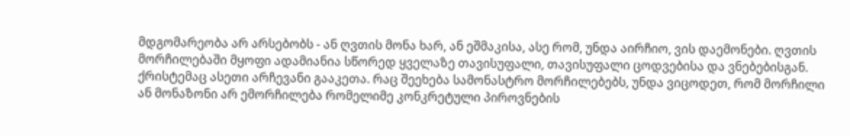მდგომარეობა არ არსებობს - ან ღვთის მონა ხარ, ან ეშმაკისა, ასე რომ, უნდა აირჩიო, ვის დაემონები. ღვთის მორჩილებაში მყოფი ადამიანია სწორედ ყველაზე თავისუფალი, თავისუფალი ცოდვებისა და ვნებებისგან. ქრისტემაც ასეთი არჩევანი გააკეთა. რაც შეეხება სამონასტრო მორჩილებებს, უნდა ვიცოდეთ, რომ მორჩილი ან მონაზონი არ ემორჩილება რომელიმე კონკრეტული პიროვნების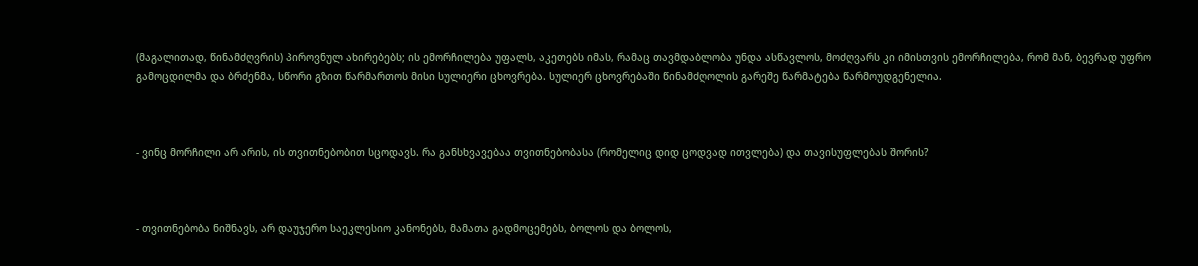(მაგალითად, წინამძღვრის) პიროვნულ ახირებებს; ის ემორჩილება უფალს, აკეთებს იმას, რამაც თავმდაბლობა უნდა ასწავლოს, მოძღვარს კი იმისთვის ემორჩილება, რომ მან, ბევრად უფრო გამოცდილმა და ბრძენმა, სწორი გზით წარმართოს მისი სულიერი ცხოვრება. სულიერ ცხოვრებაში წინამძღოლის გარეშე წარმატება წარმოუდგენელია.



- ვინც მორჩილი არ არის, ის თვითნებობით სცოდავს. რა განსხვავებაა თვითნებობასა (რომელიც დიდ ცოდვად ითვლება) და თავისუფლებას შორის?



- თვითნებობა ნიშნავს, არ დაუჯერო საეკლესიო კანონებს, მამათა გადმოცემებს, ბოლოს და ბოლოს,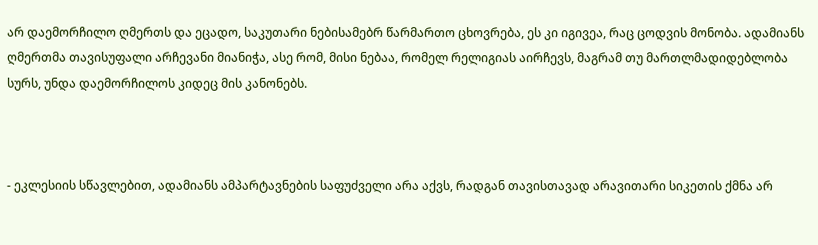არ დაემორჩილო ღმერთს და ეცადო, საკუთარი ნებისამებრ წარმართო ცხოვრება, ეს კი იგივეა, რაც ცოდვის მონობა. ადამიანს ღმერთმა თავისუფალი არჩევანი მიანიჭა, ასე რომ, მისი ნებაა, რომელ რელიგიას აირჩევს, მაგრამ თუ მართლმადიდებლობა სურს, უნდა დაემორჩილოს კიდეც მის კანონებს.



- ეკლესიის სწავლებით, ადამიანს ამპარტავნების საფუძველი არა აქვს, რადგან თავისთავად არავითარი სიკეთის ქმნა არ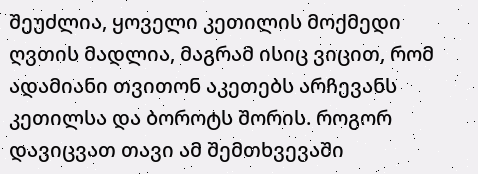შეუძლია, ყოველი კეთილის მოქმედი ღვთის მადლია, მაგრამ ისიც ვიცით, რომ ადამიანი თვითონ აკეთებს არჩევანს კეთილსა და ბოროტს შორის. როგორ დავიცვათ თავი ამ შემთხვევაში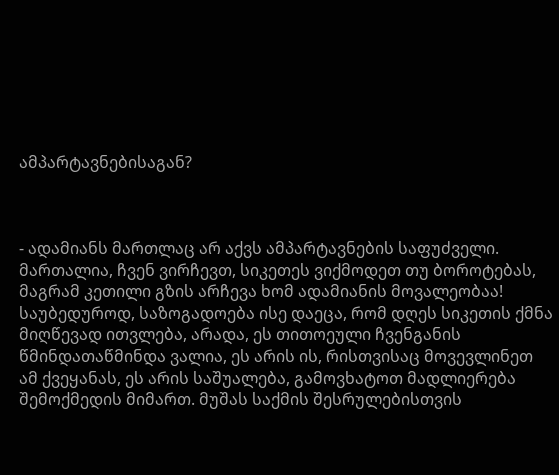ამპარტავნებისაგან?



- ადამიანს მართლაც არ აქვს ამპარტავნების საფუძველი. მართალია, ჩვენ ვირჩევთ, სიკეთეს ვიქმოდეთ თუ ბოროტებას, მაგრამ კეთილი გზის არჩევა ხომ ადამიანის მოვალეობაა! საუბედუროდ, საზოგადოება ისე დაეცა, რომ დღეს სიკეთის ქმნა მიღწევად ითვლება, არადა, ეს თითოეული ჩვენგანის წმინდათაწმინდა ვალია, ეს არის ის, რისთვისაც მოვევლინეთ ამ ქვეყანას, ეს არის საშუალება, გამოვხატოთ მადლიერება შემოქმედის მიმართ. მუშას საქმის შესრულებისთვის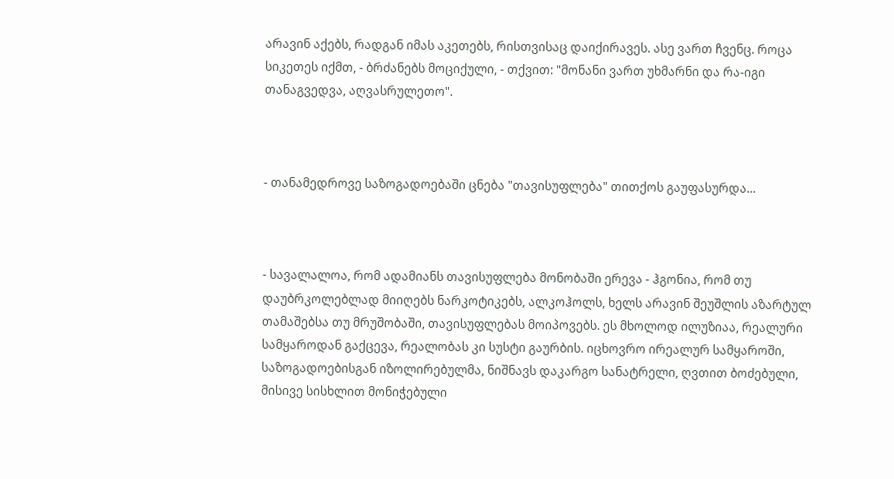არავინ აქებს, რადგან იმას აკეთებს, რისთვისაც დაიქირავეს. ასე ვართ ჩვენც. როცა სიკეთეს იქმთ, - ბრძანებს მოციქული, - თქვით: "მონანი ვართ უხმარნი და რა-იგი თანაგვედვა, აღვასრულეთო".



- თანამედროვე საზოგადოებაში ცნება "თავისუფლება" თითქოს გაუფასურდა...



- სავალალოა, რომ ადამიანს თავისუფლება მონობაში ერევა - ჰგონია, რომ თუ დაუბრკოლებლად მიიღებს ნარკოტიკებს, ალკოჰოლს, ხელს არავინ შეუშლის აზარტულ თამაშებსა თუ მრუშობაში, თავისუფლებას მოიპოვებს. ეს მხოლოდ ილუზიაა, რეალური სამყაროდან გაქცევა, რეალობას კი სუსტი გაურბის. იცხოვრო ირეალურ სამყაროში, საზოგადოებისგან იზოლირებულმა, ნიშნავს დაკარგო სანატრელი, ღვთით ბოძებული, მისივე სისხლით მონიჭებული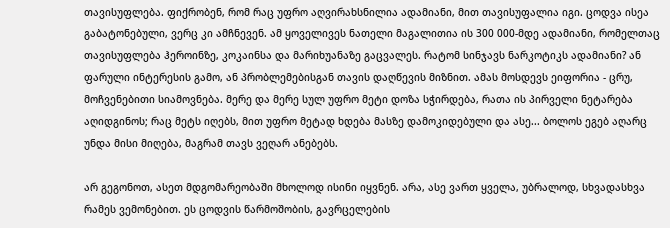თავისუფლება. ფიქრობენ, რომ რაც უფრო აღვირახსნილია ადამიანი, მით თავისუფალია იგი. ცოდვა ისეა გაბატონებული, ვერც კი ამჩნევენ. ამ ყოველივეს ნათელი მაგალითია ის 300 000-მდე ადამიანი, რომელთაც თავისუფლება ჰეროინზე, კოკაინსა და მარიხუანაზე გაცვალეს. რატომ სინჯავს ნარკოტიკს ადამიანი? ან ფარული ინტერესის გამო, ან პრობლემებისგან თავის დაღწევის მიზნით. ამას მოსდევს ეიფორია - ცრუ, მოჩვენებითი სიამოვნება. მერე და მერე სულ უფრო მეტი დოზა სჭირდება, რათა ის პირველი ნეტარება აღიდგინოს; რაც მეტს იღებს, მით უფრო მეტად ხდება მასზე დამოკიდებული და ასე... ბოლოს ეგებ აღარც უნდა მისი მიღება, მაგრამ თავს ვეღარ ანებებს.

არ გეგონოთ, ასეთ მდგომარეობაში მხოლოდ ისინი იყვნენ. არა, ასე ვართ ყველა, უბრალოდ, სხვადასხვა რამეს ვემონებით. ეს ცოდვის წარმოშობის, გავრცელების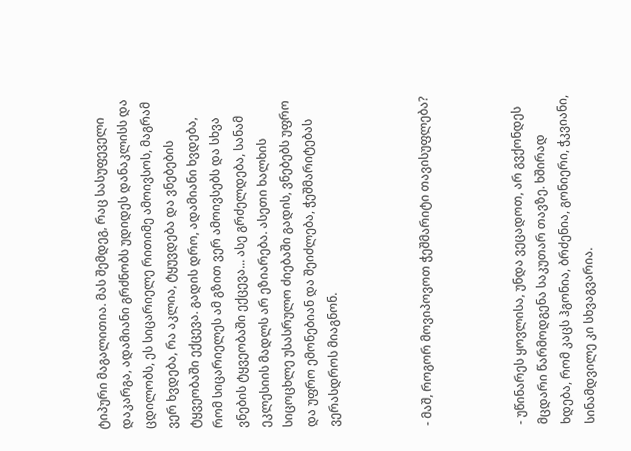ტიპური მაგალითია. მას შემდეგ, რაც სასუფეველი დაკარგა, ადამიანი გრძნობს უდიდეს დანაკლისს და ცდილობს, ეს სიცარიელე რითიმე ამოივსოს, მაგრამ ვერ ხვდება, რა აკლია, ტყუვდება და ვნებების ტყვეობაში ექცევა. გადის დრო, ადამიანი ხვდება, რომ სიცარიელეს ამ გზით ვერ ამოივსებს და სხვა ვნების ტყვეობაში ექცევა... ასე გრძელდება, სანამ ეკლესიის მადლს არ ეზიარება. ასეთი ხალხის სიცოცხლე უსასრულო ძიებაში გადის, ვნებებს უფრო და უფრო ემონებიან და შეიძლება, ჭეშმარიტებას ვერასდროს მიაგნონ.



- მაშ, როგორ მოვიპოვოთ ჭეშმარიტი თავისუფლება?



- უწინარეს ყოვლისა, უნდა ვეცადოთ, არ გვქონდეს მცდარი წარმოდგენა საკუთარ თავზე. ხშირად ხდება, რომ კაცს ჰგონია, ბრძენია, გონიერი, ჭკვიანი, სინამდვილე კი სხვაგვარია.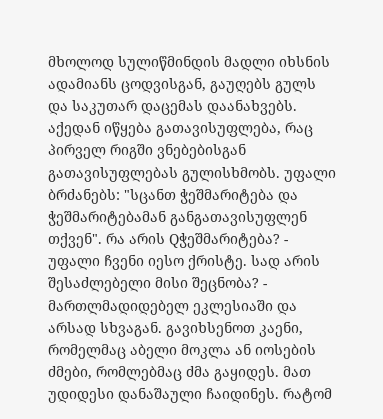მხოლოდ სულიწმინდის მადლი იხსნის ადამიანს ცოდვისგან, გაუღებს გულს და საკუთარ დაცემას დაანახვებს. აქედან იწყება გათავისუფლება, რაც პირველ რიგში ვნებებისგან გათავისუფლებას გულისხმობს. უფალი ბრძანებს: "სცანთ ჭეშმარიტება და ჭეშმარიტებამან განგათავისუფლენ თქვენ". რა არის Qჭეშმარიტება? - უფალი ჩვენი იესო ქრისტე. სად არის შესაძლებელი მისი შეცნობა? - მართლმადიდებელ ეკლესიაში და არსად სხვაგან. გავიხსენოთ კაენი, რომელმაც აბელი მოკლა ან იოსების ძმები, რომლებმაც ძმა გაყიდეს. მათ უდიდესი დანაშაული ჩაიდინეს. რატომ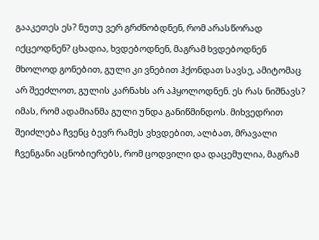გააკეთეს ეს? ნუთუ ვერ გრძნობდნენ, რომ არასწორად იქცეოდნენ? ცხადია, ხვდებოდნენ, მაგრამ ხვდებოდნენ მხოლოდ გონებით, გული კი ვნებით ჰქონდათ სავსე, ამიტომაც არ შეეძლოთ, გულის კარნახს არ აჰყოლოდნენ. ეს რას ნიშნავს? იმას, რომ ადამიანმა გული უნდა განიწმინდოს. მიხვედრით შეიძლება ჩვენც ბევრ რამეს ვხვდებით, ალბათ, მრავალი ჩვენგანი აცნობიერებს, რომ ცოდვილი და დაცემულია, მაგრამ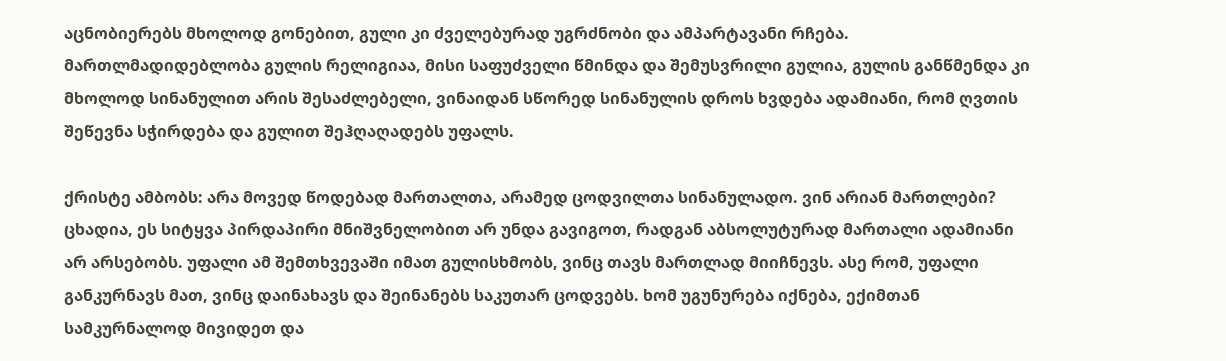აცნობიერებს მხოლოდ გონებით, გული კი ძველებურად უგრძნობი და ამპარტავანი რჩება. მართლმადიდებლობა გულის რელიგიაა, მისი საფუძველი წმინდა და შემუსვრილი გულია, გულის განწმენდა კი მხოლოდ სინანულით არის შესაძლებელი, ვინაიდან სწორედ სინანულის დროს ხვდება ადამიანი, რომ ღვთის შეწევნა სჭირდება და გულით შეჰღაღადებს უფალს.

ქრისტე ამბობს: არა მოვედ წოდებად მართალთა, არამედ ცოდვილთა სინანულადო. ვინ არიან მართლები? ცხადია, ეს სიტყვა პირდაპირი მნიშვნელობით არ უნდა გავიგოთ, რადგან აბსოლუტურად მართალი ადამიანი არ არსებობს. უფალი ამ შემთხვევაში იმათ გულისხმობს, ვინც თავს მართლად მიიჩნევს. ასე რომ, უფალი განკურნავს მათ, ვინც დაინახავს და შეინანებს საკუთარ ცოდვებს. ხომ უგუნურება იქნება, ექიმთან სამკურნალოდ მივიდეთ და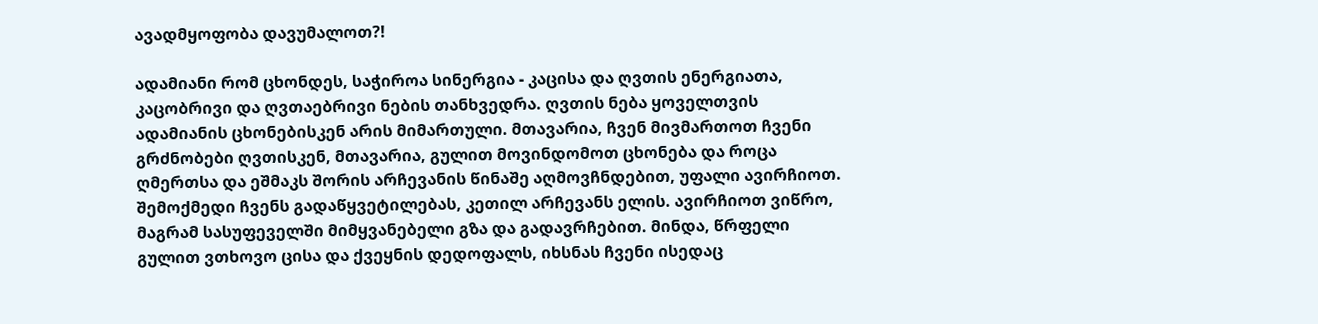ავადმყოფობა დავუმალოთ?!

ადამიანი რომ ცხონდეს, საჭიროა სინერგია - კაცისა და ღვთის ენერგიათა, კაცობრივი და ღვთაებრივი ნების თანხვედრა. ღვთის ნება ყოველთვის ადამიანის ცხონებისკენ არის მიმართული. მთავარია, ჩვენ მივმართოთ ჩვენი გრძნობები ღვთისკენ, მთავარია, გულით მოვინდომოთ ცხონება და როცა ღმერთსა და ეშმაკს შორის არჩევანის წინაშე აღმოვჩნდებით, უფალი ავირჩიოთ. შემოქმედი ჩვენს გადაწყვეტილებას, კეთილ არჩევანს ელის. ავირჩიოთ ვიწრო, მაგრამ სასუფეველში მიმყვანებელი გზა და გადავრჩებით. მინდა, წრფელი გულით ვთხოვო ცისა და ქვეყნის დედოფალს, იხსნას ჩვენი ისედაც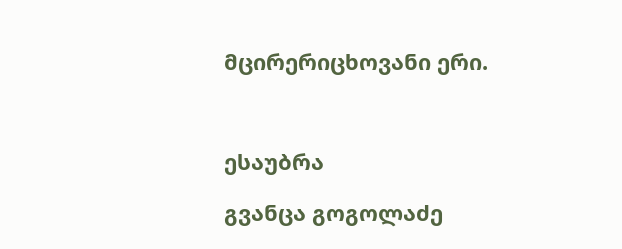მცირერიცხოვანი ერი.



ესაუბრა

გვანცა გოგოლაძე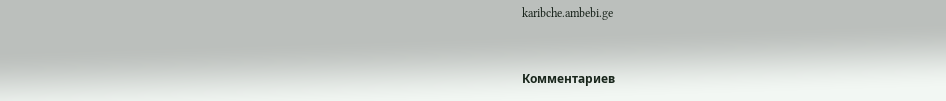karibche.ambebi.ge


Комментариев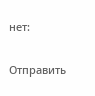нет:

Отправить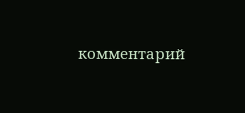комментарий